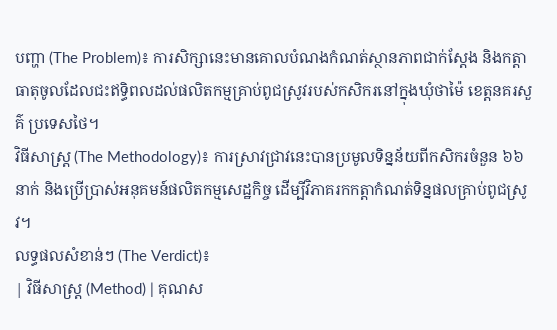បញ្ហា (The Problem)៖ ការសិក្សានេះមានគោលបំណងកំណត់ស្ថានភាពជាក់ស្តែង និងកត្តាធាតុចូលដែលជះឥទ្ធិពលដល់ផលិតកម្មគ្រាប់ពូជស្រូវរបស់កសិករនៅក្នុងឃុំថាម៉ៃ ខេត្តនគរសួគ៌ ប្រទេសថៃ។
វិធីសាស្ត្រ (The Methodology)៖ ការស្រាវជ្រាវនេះបានប្រមូលទិន្នន័យពីកសិករចំនួន ៦៦ នាក់ និងប្រើប្រាស់អនុគមន៍ផលិតកម្មសេដ្ឋកិច្ច ដើម្បីវិភាគរកកត្តាកំណត់ទិន្នផលគ្រាប់ពូជស្រូវ។
លទ្ធផលសំខាន់ៗ (The Verdict)៖
| វិធីសាស្ត្រ (Method) | គុណស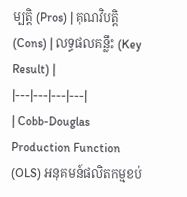ម្បត្តិ (Pros) | គុណវិបត្តិ (Cons) | លទ្ធផលគន្លឹះ (Key Result) |
|---|---|---|---|
| Cobb-Douglas Production Function (OLS) អនុគមន៍ផលិតកម្មខប់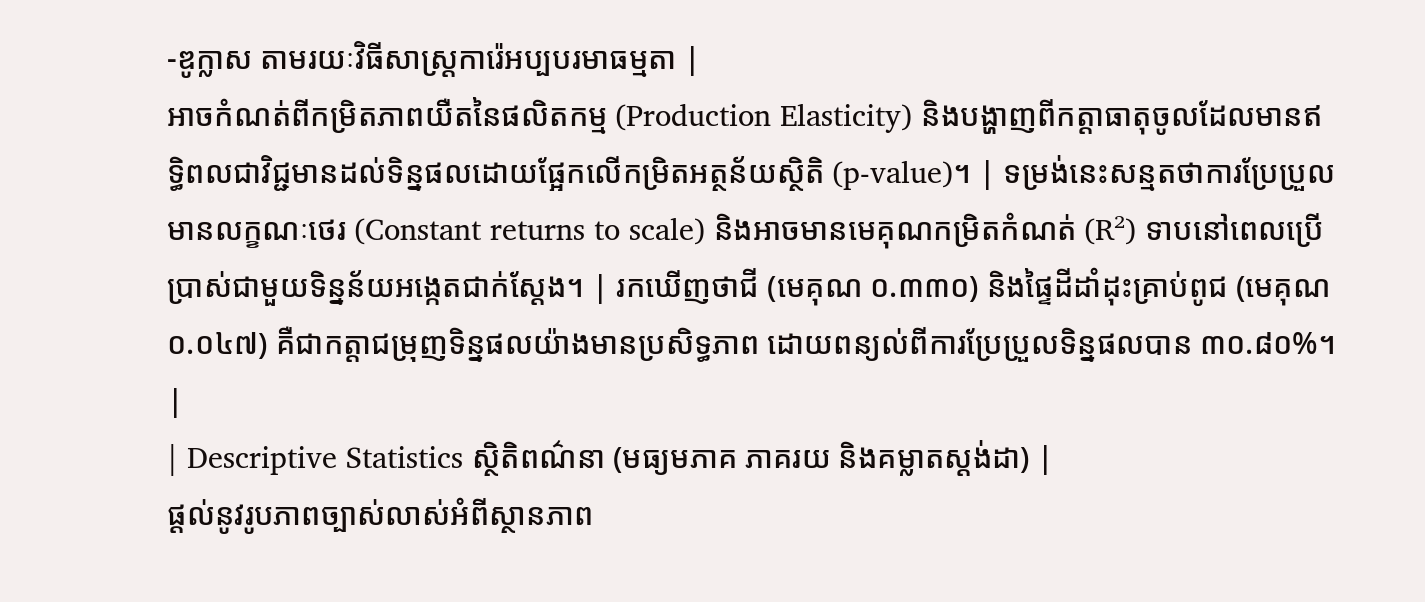-ឌូក្លាស តាមរយៈវិធីសាស្ត្រការ៉េអប្បបរមាធម្មតា |
អាចកំណត់ពីកម្រិតភាពយឺតនៃផលិតកម្ម (Production Elasticity) និងបង្ហាញពីកត្តាធាតុចូលដែលមានឥទ្ធិពលជាវិជ្ជមានដល់ទិន្នផលដោយផ្អែកលើកម្រិតអត្ថន័យស្ថិតិ (p-value)។ | ទម្រង់នេះសន្មតថាការប្រែប្រួលមានលក្ខណៈថេរ (Constant returns to scale) និងអាចមានមេគុណកម្រិតកំណត់ (R²) ទាបនៅពេលប្រើប្រាស់ជាមួយទិន្នន័យអង្កេតជាក់ស្តែង។ | រកឃើញថាជី (មេគុណ ០.៣៣០) និងផ្ទៃដីដាំដុះគ្រាប់ពូជ (មេគុណ ០.០៤៧) គឺជាកត្តាជម្រុញទិន្នផលយ៉ាងមានប្រសិទ្ធភាព ដោយពន្យល់ពីការប្រែប្រួលទិន្នផលបាន ៣០.៨០%។ |
| Descriptive Statistics ស្ថិតិពណ៌នា (មធ្យមភាគ ភាគរយ និងគម្លាតស្តង់ដា) |
ផ្តល់នូវរូបភាពច្បាស់លាស់អំពីស្ថានភាព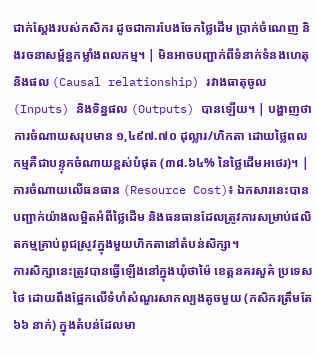ជាក់ស្តែងរបស់កសិករ ដូចជាការបែងចែកថ្លៃដើម ប្រាក់ចំណេញ និងរចនាសម្ព័ន្ធកម្លាំងពលកម្ម។ | មិនអាចបញ្ជាក់ពីទំនាក់ទំនងហេតុនិងផល (Causal relationship) រវាងធាតុចូល (Inputs) និងទិន្នផល (Outputs) បានឡើយ។ | បង្ហាញថាការចំណាយសរុបមាន ១,៤៩៧.៧០ ដុល្លារ/ហិកតា ដោយថ្លៃពលកម្មគឺជាបន្ទុកចំណាយខ្ពស់បំផុត (៣៨.៦៤% នៃថ្លៃដើមអថេរ)។ |
ការចំណាយលើធនធាន (Resource Cost)៖ ឯកសារនេះបានបញ្ជាក់យ៉ាងលម្អិតអំពីថ្លៃដើម និងធនធានដែលត្រូវការសម្រាប់ផលិតកម្មគ្រាប់ពូជស្រូវក្នុងមួយហិកតានៅតំបន់សិក្សា។
ការសិក្សានេះត្រូវបានធ្វើឡើងនៅក្នុងឃុំថាម៉ៃ ខេត្តនគរសួគ៌ ប្រទេសថៃ ដោយពឹងផ្អែកលើទំហំសំណួរសាកល្បងតូចមួយ (កសិករត្រឹមតែ ៦៦ នាក់) ក្នុងតំបន់ដែលមា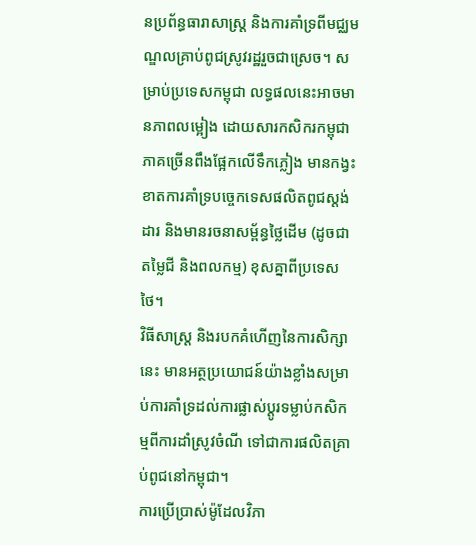នប្រព័ន្ធធារាសាស្ត្រ និងការគាំទ្រពីមជ្ឈមណ្ឌលគ្រាប់ពូជស្រូវរដ្ឋរួចជាស្រេច។ សម្រាប់ប្រទេសកម្ពុជា លទ្ធផលនេះអាចមានភាពលម្អៀង ដោយសារកសិករកម្ពុជាភាគច្រើនពឹងផ្អែកលើទឹកភ្លៀង មានកង្វះខាតការគាំទ្របច្ចេកទេសផលិតពូជស្តង់ដារ និងមានរចនាសម្ព័ន្ធថ្លៃដើម (ដូចជាតម្លៃជី និងពលកម្ម) ខុសគ្នាពីប្រទេសថៃ។
វិធីសាស្ត្រ និងរបកគំហើញនៃការសិក្សានេះ មានអត្ថប្រយោជន៍យ៉ាងខ្លាំងសម្រាប់ការគាំទ្រដល់ការផ្លាស់ប្តូរទម្លាប់កសិកម្មពីការដាំស្រូវចំណី ទៅជាការផលិតគ្រាប់ពូជនៅកម្ពុជា។
ការប្រើប្រាស់ម៉ូដែលវិភា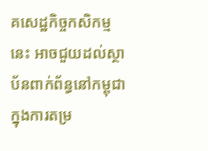គសេដ្ឋកិច្ចកសិកម្មនេះ អាចជួយដល់ស្ថាប័នពាក់ព័ន្ធនៅកម្ពុជាក្នុងការតម្រ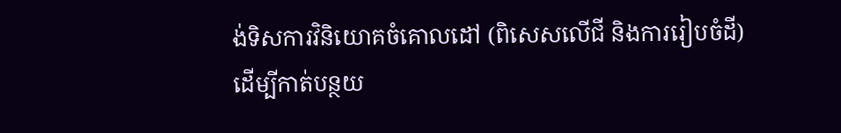ង់ទិសការវិនិយោគចំគោលដៅ (ពិសេសលើជី និងការរៀបចំដី) ដើម្បីកាត់បន្ថយ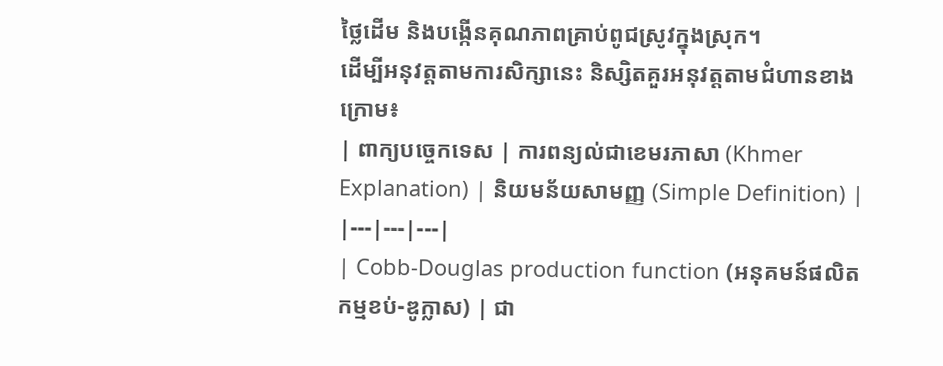ថ្លៃដើម និងបង្កើនគុណភាពគ្រាប់ពូជស្រូវក្នុងស្រុក។
ដើម្បីអនុវត្តតាមការសិក្សានេះ និស្សិតគួរអនុវត្តតាមជំហានខាងក្រោម៖
| ពាក្យបច្ចេកទេស | ការពន្យល់ជាខេមរភាសា (Khmer Explanation) | និយមន័យសាមញ្ញ (Simple Definition) |
|---|---|---|
| Cobb-Douglas production function (អនុគមន៍ផលិតកម្មខប់-ឌូក្លាស) | ជា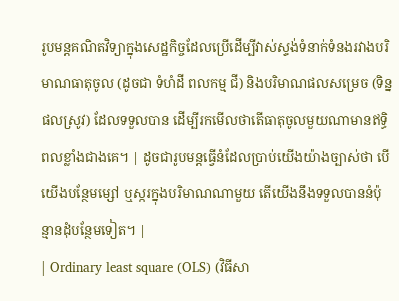រូបមន្តគណិតវិទ្យាក្នុងសេដ្ឋកិច្ចដែលប្រើដើម្បីវាស់ស្ទង់ទំនាក់ទំនងរវាងបរិមាណធាតុចូល (ដូចជា ទំហំដី ពលកម្ម ជី) និងបរិមាណផលសម្រេច (ទិន្នផលស្រូវ) ដែលទទួលបាន ដើម្បីរកមើលថាតើធាតុចូលមួយណាមានឥទ្ធិពលខ្លាំងជាងគេ។ | ដូចជារូបមន្តធ្វើនំដែលប្រាប់យើងយ៉ាងច្បាស់ថា បើយើងបន្ថែមម្សៅ ឬស្ករក្នុងបរិមាណណាមួយ តើយើងនឹងទទួលបាននំប៉ុន្មានដុំបន្ថែមទៀត។ |
| Ordinary least square (OLS) (វិធីសា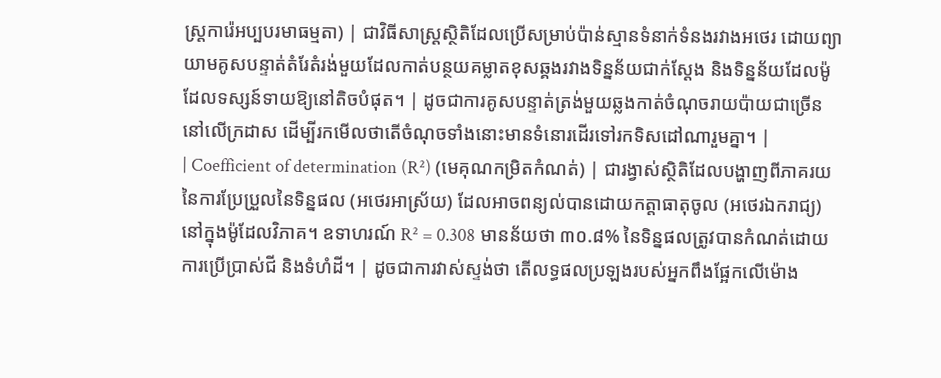ស្ត្រការ៉េអប្បបរមាធម្មតា) | ជាវិធីសាស្ត្រស្ថិតិដែលប្រើសម្រាប់ប៉ាន់ស្មានទំនាក់ទំនងរវាងអថេរ ដោយព្យាយាមគូសបន្ទាត់តំរែតំរង់មួយដែលកាត់បន្ថយគម្លាតខុសឆ្គងរវាងទិន្នន័យជាក់ស្តែង និងទិន្នន័យដែលម៉ូដែលទស្សន៍ទាយឱ្យនៅតិចបំផុត។ | ដូចជាការគូសបន្ទាត់ត្រង់មួយឆ្លងកាត់ចំណុចរាយប៉ាយជាច្រើននៅលើក្រដាស ដើម្បីរកមើលថាតើចំណុចទាំងនោះមានទំនោរដើរទៅរកទិសដៅណារួមគ្នា។ |
| Coefficient of determination (R²) (មេគុណកម្រិតកំណត់) | ជារង្វាស់ស្ថិតិដែលបង្ហាញពីភាគរយនៃការប្រែប្រួលនៃទិន្នផល (អថេរអាស្រ័យ) ដែលអាចពន្យល់បានដោយកត្តាធាតុចូល (អថេរឯករាជ្យ) នៅក្នុងម៉ូដែលវិភាគ។ ឧទាហរណ៍ R² = 0.308 មានន័យថា ៣០.៨% នៃទិន្នផលត្រូវបានកំណត់ដោយការប្រើប្រាស់ជី និងទំហំដី។ | ដូចជាការវាស់ស្ទង់ថា តើលទ្ធផលប្រឡងរបស់អ្នកពឹងផ្អែកលើម៉ោង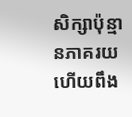សិក្សាប៉ុន្មានភាគរយ ហើយពឹង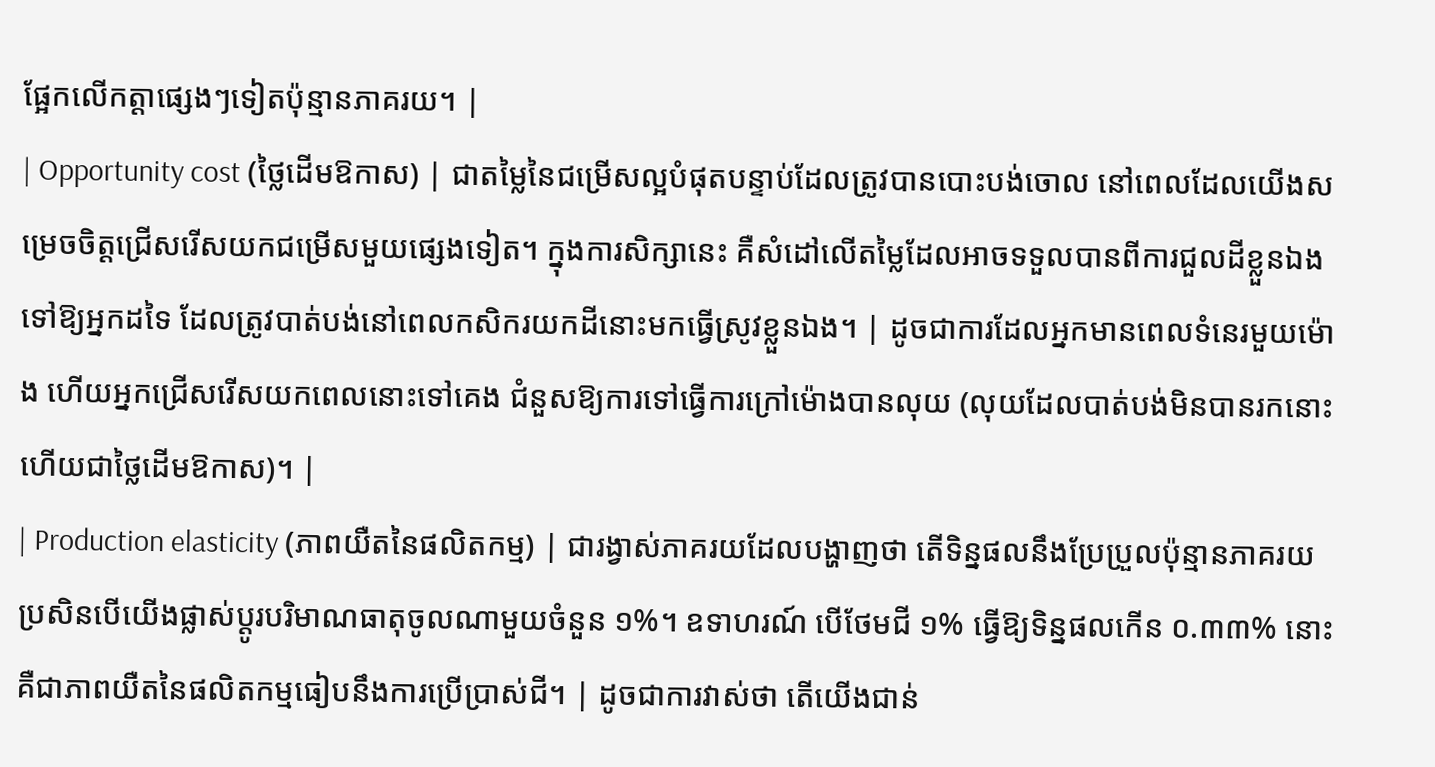ផ្អែកលើកត្តាផ្សេងៗទៀតប៉ុន្មានភាគរយ។ |
| Opportunity cost (ថ្លៃដើមឱកាស) | ជាតម្លៃនៃជម្រើសល្អបំផុតបន្ទាប់ដែលត្រូវបានបោះបង់ចោល នៅពេលដែលយើងសម្រេចចិត្តជ្រើសរើសយកជម្រើសមួយផ្សេងទៀត។ ក្នុងការសិក្សានេះ គឺសំដៅលើតម្លៃដែលអាចទទួលបានពីការជួលដីខ្លួនឯងទៅឱ្យអ្នកដទៃ ដែលត្រូវបាត់បង់នៅពេលកសិករយកដីនោះមកធ្វើស្រូវខ្លួនឯង។ | ដូចជាការដែលអ្នកមានពេលទំនេរមួយម៉ោង ហើយអ្នកជ្រើសរើសយកពេលនោះទៅគេង ជំនួសឱ្យការទៅធ្វើការក្រៅម៉ោងបានលុយ (លុយដែលបាត់បង់មិនបានរកនោះហើយជាថ្លៃដើមឱកាស)។ |
| Production elasticity (ភាពយឺតនៃផលិតកម្ម) | ជារង្វាស់ភាគរយដែលបង្ហាញថា តើទិន្នផលនឹងប្រែប្រួលប៉ុន្មានភាគរយ ប្រសិនបើយើងផ្លាស់ប្តូរបរិមាណធាតុចូលណាមួយចំនួន ១%។ ឧទាហរណ៍ បើថែមជី ១% ធ្វើឱ្យទិន្នផលកើន ០.៣៣% នោះគឺជាភាពយឺតនៃផលិតកម្មធៀបនឹងការប្រើប្រាស់ជី។ | ដូចជាការវាស់ថា តើយើងជាន់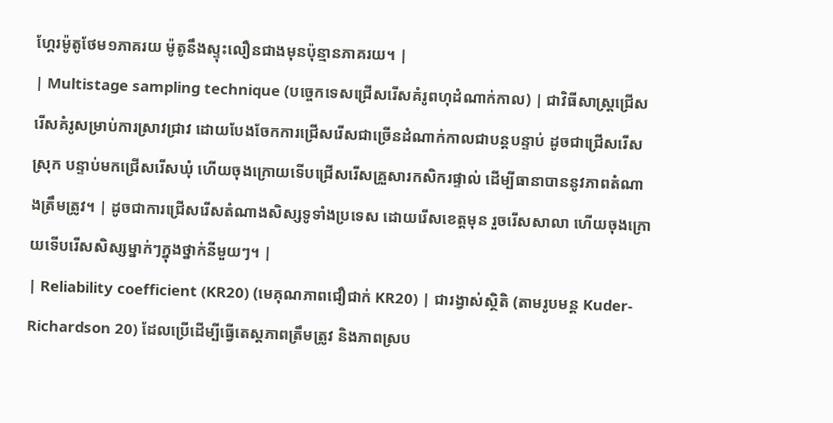ហ្គែរម៉ូតូថែម១ភាគរយ ម៉ូតូនឹងស្ទុះលឿនជាងមុនប៉ុន្មានភាគរយ។ |
| Multistage sampling technique (បច្ចេកទេសជ្រើសរើសគំរូពហុដំណាក់កាល) | ជាវិធីសាស្ត្រជ្រើសរើសគំរូសម្រាប់ការស្រាវជ្រាវ ដោយបែងចែកការជ្រើសរើសជាច្រើនដំណាក់កាលជាបន្តបន្ទាប់ ដូចជាជ្រើសរើសស្រុក បន្ទាប់មកជ្រើសរើសឃុំ ហើយចុងក្រោយទើបជ្រើសរើសគ្រួសារកសិករផ្ទាល់ ដើម្បីធានាបាននូវភាពតំណាងត្រឹមត្រូវ។ | ដូចជាការជ្រើសរើសតំណាងសិស្សទូទាំងប្រទេស ដោយរើសខេត្តមុន រួចរើសសាលា ហើយចុងក្រោយទើបរើសសិស្សម្នាក់ៗក្នុងថ្នាក់នីមួយៗ។ |
| Reliability coefficient (KR20) (មេគុណភាពជឿជាក់ KR20) | ជារង្វាស់ស្ថិតិ (តាមរូបមន្ត Kuder-Richardson 20) ដែលប្រើដើម្បីធ្វើតេស្តភាពត្រឹមត្រូវ និងភាពស្រប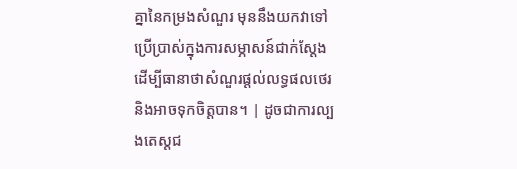គ្នានៃកម្រងសំណួរ មុននឹងយកវាទៅប្រើប្រាស់ក្នុងការសម្ភាសន៍ជាក់ស្តែង ដើម្បីធានាថាសំណួរផ្តល់លទ្ធផលថេរ និងអាចទុកចិត្តបាន។ | ដូចជាការល្បងតេស្តជ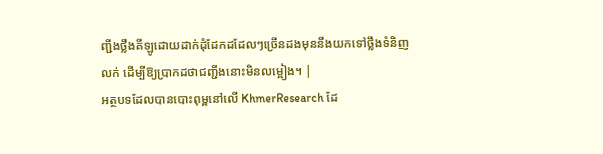ញ្ជីងថ្លឹងគីឡូដោយដាក់ដុំដែកដដែលៗច្រើនដងមុននឹងយកទៅថ្លឹងទំនិញលក់ ដើម្បីឱ្យប្រាកដថាជញ្ជីងនោះមិនលម្អៀង។ |
អត្ថបទដែលបានបោះពុម្ពនៅលើ KhmerResearch ដែ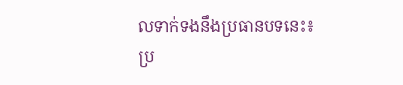លទាក់ទងនឹងប្រធានបទនេះ៖
ប្រ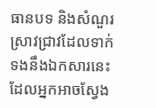ធានបទ និងសំណួរស្រាវជ្រាវដែលទាក់ទងនឹងឯកសារនេះ ដែលអ្នកអាចស្វែង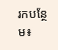រកបន្ថែម៖